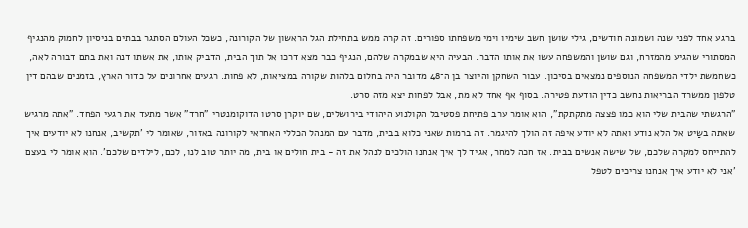ברגע אחד לפני שנה ושמונה חודשים, גילי שושן חשב שימיו וימי משפחתו ספורים. זה קרה ממש בתחילת הגל הראשון של הקורונה, כשכל העולם הסתגר בבתים בניסיון לחמוק מהנגיף המסתורי שהגיע מהמזרח, וגם שושן והמשפחה עשו את אותו הדבר. הבעיה היא שבמקרה שלהם, הנגיף כבר מצא דרכו אל תוך הבית, הדביק אותו, את אשתו דנה ואת בתם דבורה לאה, כשחמשת ילדי המשפחה הנוספים נמצאים בסיכון. עבור השחקן והיוצר בן ה־48 מדובר היה בחלום בלהות שקורה במציאות, לא פחות. רגעים אחרונים על כדור הארץ, בזמנים שבהם דין טלפון ממשרד הבריאות נחשב כדין הודעת פטירה. בסוף אף אחד לא מת, אבל לפחות יצא מזה סרט.
"הרגשתי שהבית שלי הוא כמו פצצה מתקתקת", הוא אומר ערב פתיחת פסטיבל הקולנוע היהודי בירושלים, שם יוקרן סרטו הדוקומנטרי "חרד" אשר מתעד את רגעי הפחד. "אתה מרגיש שאתה בשַיט אל הלא נודע ואתה לא יודע איפה זה הולך להיגמר. זה ברמות שאני כלוא בבית, מדבר עם המנהל הכללי האחראי לקורונה באזור, שאומר לי 'תקשיב, אנחנו לא יודעים איך להתייחס למקרה שלכם, של שישה אנשים בבית. אז חכה למחר, אגיד לך איך אנחנו הולכים לנהל את זה - בית חולים או בית, מה יותר טוב לנו, לכם, לילדים שלכם'. הוא אומר לי בעצם 'אני לא יודע איך אנחנו צריכים לטפל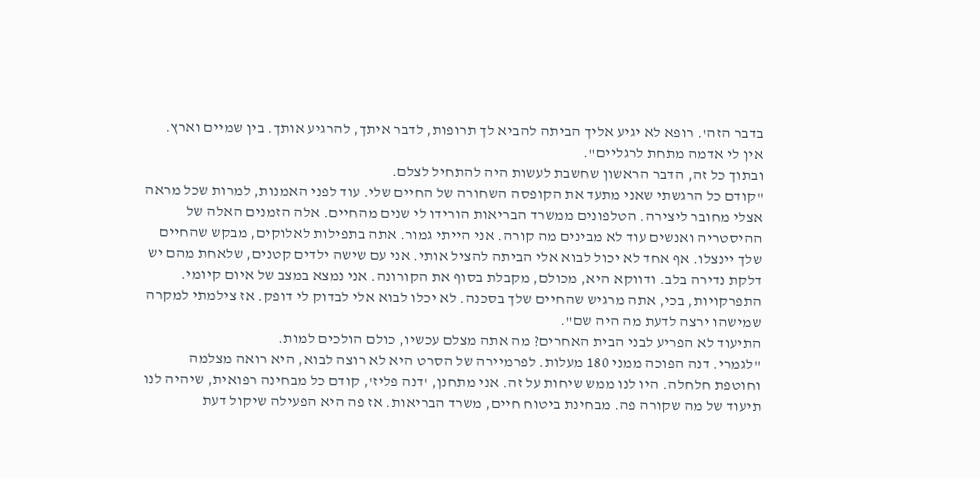בדבר הזה'. רופא לא יגיע אליך הביתה להביא לך תרופות, לדבר איתך, להרגיע אותך. בין שמיים וארץ. אין לי אדמה מתחת לרגליים".
ובתוך כל זה, הדבר הראשון שחשבת לעשות היה להתחיל לצלם.
"קודם כל הרגשתי שאני מתעד את הקופסה השחורה של החיים שלי. עוד לפני האמנות, למרות שכל מראה אצלי מחובר ליצירה. הטלפונים ממשרד הבריאות הורידו לי שנים מהחיים. אלה הזמנים האלה של ההיסטריה ואנשים עוד לא מבינים מה קורה. אני הייתי גמור. אתה בתפילות לאלוקים, מבקש שהחיים שלך יינצלו. אף אחד לא יכול לבוא אלי הביתה להציל אותי. אני עם שישה ילדים קטנים, שלאחת מהם יש דלקת נדירה בלב. ודווקא היא, מכולם, מקבלת בסוף את הקורונה. אני נמצא במצב של איום קיומי. התפרקויות, בכי, אתה מרגיש שהחיים שלך בסכנה. לא יכלו לבוא אלי לבדוק לי דופק. אז צילמתי למקרה שמישהו ירצה לדעת מה היה שם".
התיעוד לא הפריע לבני הבית האחרים? מה אתה מצלם עכשיו, כולם הולכים למות.
"לגמרי. דנה הפוכה ממני 180 מעלות. לפרמיירה של הסרט היא לא רוצה לבוא, היא רואה מצלמה וחוטפת חלחלה. היו לנו ממש שיחות על זה. אני מתחנן, 'דנה פליז', קודם כל מבחינה רפואית, שיהיה לנו תיעוד של מה שקורה פה. מבחינת ביטוח חיים, משרד הבריאות. אז פה היא הפעילה שיקול דעת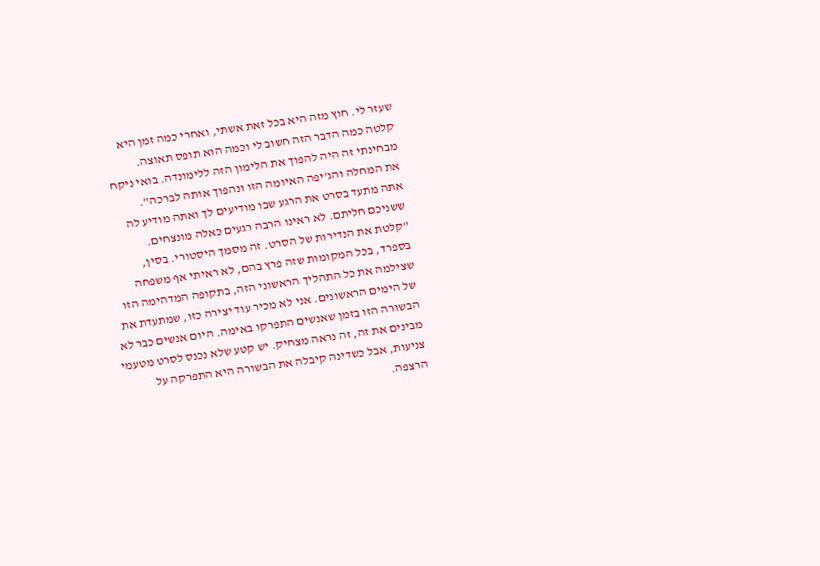שעזר לי. חוץ מזה היא בכל זאת אשתי, ואחרי כמה זמן היא קלטה כמה הדבר הזה חשוב לי וכמה הוא תופס תאוצה. מבחינתי זה היה להפוך את הלימון הזה ללימונדה. בואי ניקח את המחלה והג'יפה האיומה הזו ונהפוך אותה לברכה".
אתה מתעד בסרט את הרגע שבו מודיעים לך ואתה מודיע לה ששניכם חליתם. לא ראינו הרבה רגעים כאלה מונצחים.
"קלטת את הנדירות של הסרט. זה מסמך היסטורי. בסין, בספרד, בכל המקומות שזה פרץ בהם, לא ראיתי אף משפחה שצילמה את כל התהליך הראשוני הזה, בתקופה המדהימה הזו של הימים הראשונים. אני לא מכיר עוד יצירה כזו, שמתעדת את הבשורה הזו בזמן שאנשים התפרקו באימה. היום אנשים כבר לא מבינים את זה, זה נראה מצחיק. יש קטע שלא נכנס לסרט מטעמי צניעות, אבל כשדינה קיבלה את הבשורה היא התפרקה על הרצפה.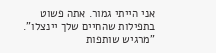אני הייתי גמור. אתה פשוט בתפילות שהחיים שלך יינצלו".
"מרגיש שותפות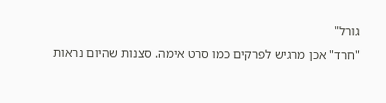גורל"
"חרד" אכן מרגיש לפרקים כמו סרט אימה. סצנות שהיום נראות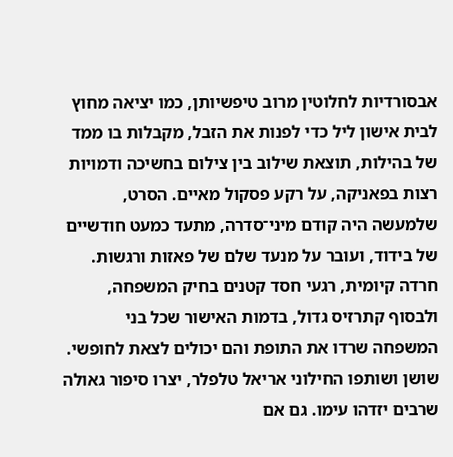אבסורדיות לחלוטין מרוב טיפשיותן, כמו יציאה מחוץ לבית אישון ליל כדי לפנות את הזבל, מקבלות בו ממד של בהילות, תוצאת שילוב בין צילום בחשיכה ודמויות רצות בפאניקה, על רקע פסקול מאיים. הסרט, שלמעשה היה קודם מיני־סדרה, מתעד כמעט חודשיים של בידוד, ועובר על מנעד שלם של פאזות ורגשות. חרדה קיומית, רגעי חסד קטנים בחיק המשפחה, ולבסוף קתרזיס גדול, בדמות האישור שכל בני המשפחה שרדו את התופת והם יכולים לצאת לחופשי.
שושן ושותפו החילוני אריאל טלפלר, יצרו סיפור גאולה שרבים יזדהו עימו. גם אם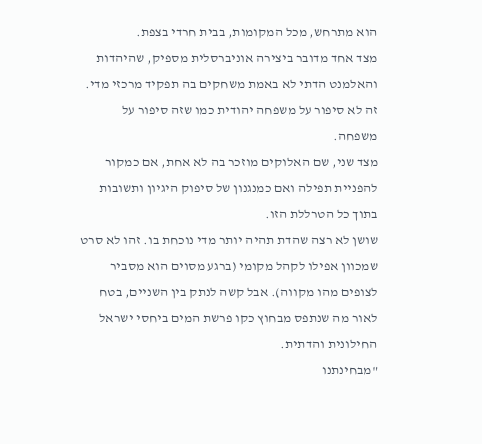הוא מתרחש, מכל המקומות, בבית חרדי בצפת.
מצד אחד מדובר ביצירה אוניברסלית מספיק, שהיהדות והאלמנט הדתי לא באמת משחקים בה תפקיד מרכזי מדי. זה לא סיפור על משפחה יהודית כמו שזה סיפור על משפחה.
מצד שני, שם האלוקים מוזכר בה לא אחת, אם כמקור להפניית תפילה ואם כמנגנון של סיפוק היגיון ותשובות בתוך כל הטרללת הזו.
שושן לא רצה שהדת תהיה יותר מדי נוכחת בו. זהו לא סרט שמכוון אפילו לקהל מקומי (ברגע מסוים הוא מסביר לצופים מהו מקווה). אבל קשה לנתק בין השניים, בטח לאור מה שנתפס מבחוץ כקו פרשת המים ביחסי ישראל החילונית והדתית.
"מבחינתנו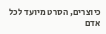כיוצרים, הסרט מיועד לכל אדם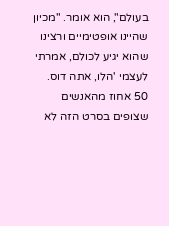בעולם", הוא אומר. "מכיון שהיינו אופטימיים ורצינו שהוא יגיע לכולם, אמרתי לעצמי 'הלו, אתה דוס. 50 אחוז מהאנשים שצופים בסרט הזה לא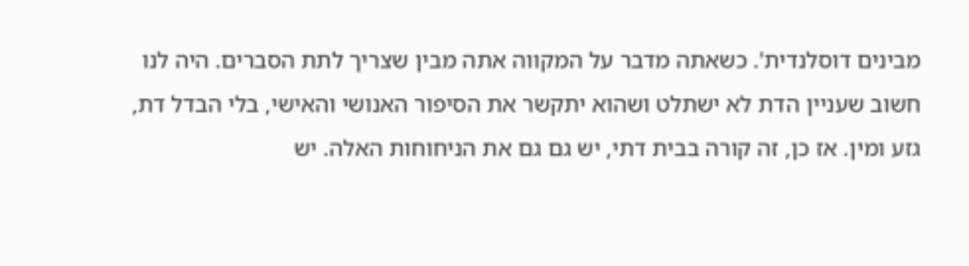מבינים דוסלנדית'. כשאתה מדבר על המקווה אתה מבין שצריך לתת הסברים. היה לנו חשוב שעניין הדת לא ישתלט ושהוא יתקשר את הסיפור האנושי והאישי, בלי הבדל דת, גזע ומין. אז כן, זה קורה בבית דתי, יש גם גם את הניחוחות האלה. יש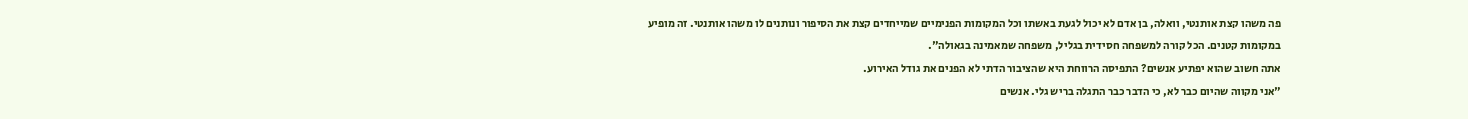פה משהו קצת אותנטי, וואלה, בן אדם לא יכול לגעת באשתו וכל המקומות הפנימיים שמייחדים קצת את הסיפור ונותנים לו משהו אותנטי. זה מופיע במקומות קטנים. הכל קורה למשפחה חסידית בגליל, משפחה שמאמינה בגאולה".
אתה חשוב שהוא יפתיע אנשים? התפיסה הרווחת היא שהציבור הדתי לא הפנים את גודל האירוע.
"אני מקווה שהיום כבר לא, כי הדבר כבר התגלה בריש גלי. אנשים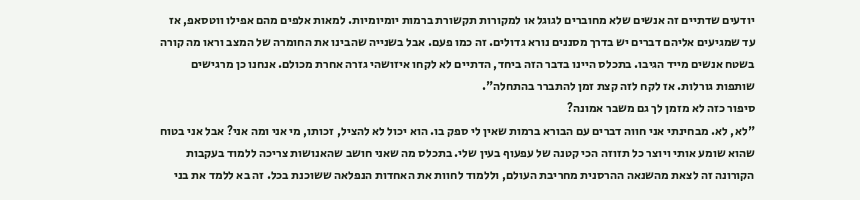יודעים שדתיים זה אנשים שלא מחוברים לגוגל או למקורות תקשורת ברמות יומיומיות. למאות אלפים מהם אפילו ווטסאפ, אז עד שמגיעים אליהם דברים יש בדרך מסננים נורא גדולים. זה כמו פעם. אבל בשנייה שהבינו את החומרה של המצב וראו מה קורה בשטח אנשים מייד הגיבו. בתכלס היינו בדבר הזה ביחד, הדתיים לא לקחו איזושהי גזרה אחרת מכולם. אנחנו כן מרגישים שותפות גורלות. אז לקח לזה קצת זמן להתברר בהתחלה".
סיפור כזה לא מזמן לך גם משבר אמונה?
"לא, לא. מבחינתי אני חווה דברים עם הבורא ברמות שאין לי ספק בו. הוא יכול לא להציל, זכותו, מי אני ומה אני? אבל אני בטוח שהוא שומע אותי ויוצר כל תזוזה הכי קטנה של עפעוף בעין שלי. בתכלס מה שאני חושב שהאנושות צריכה ללמוד בעקבות הקורונה זה לצאת מהשנאה ההרסנית מחריבת העולם, וללמוד לחוות את האחדות הנפלאה ששוכנת בכל. זה בא ללמד את בני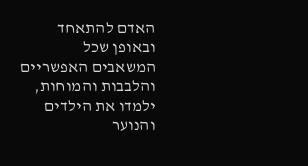האדם להתאחד ובאופן שכל המשאבים האפשריים והלבבות והמוחות, ילמדו את הילדים והנוער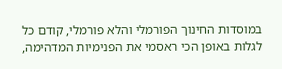במוסדות החינוך הפורמלי והלא פורמלי, קודם כל לגלות באופן הכי ראסמי את הפנימיות המדהימה,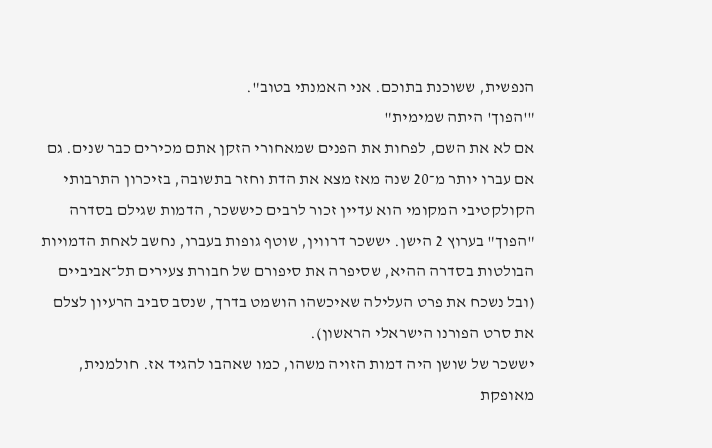הנפשית, ששוכנת בתוכם. אני האמנתי בטוב".
"'הפוך' היתה שמימית"
אם לא את השם, לפחות את הפנים שמאחורי הזקן אתם מכירים כבר שנים. גם אם עברו יותר מ־20 שנה מאז מצא את הדת וחזר בתשובה, בזיכרון התרבותי הקולקטיבי המקומי הוא עדיין זכור לרבים כיששכר, הדמות שגילם בסדרה "הפוך" בערוץ 2 הישן. יששכר דרווין, שוטף גופות בעברו, נחשב לאחת הדמויות הבולטות בסדרה ההיא, שסיפרה את סיפורם של חבורת צעירים תל־אביביים (ובל נשכח את פרט העלילה שאיכשהו הושמט בדרך, שנסב סביב הרעיון לצלם את סרט הפורנו הישראלי הראשון).
יששכר של שושן היה דמות הזויה משהו, כמו שאהבו להגיד אז. חולמנית, מאופקת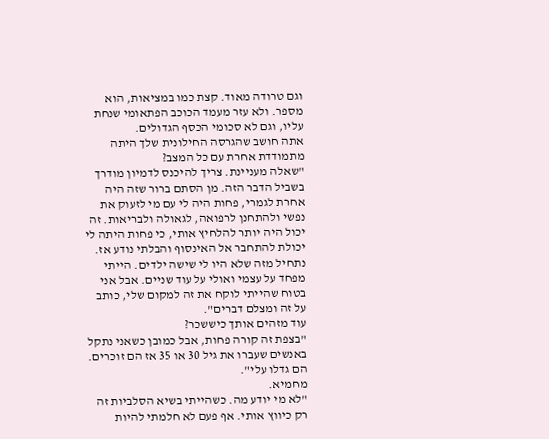וגם טרודה מאוד. קצת כמו במציאות, הוא מספר. ולא עזר מעמד הכוכב הפתאומי שנחת עליו, וגם לא סכומי הכסף הגדולים.
אתה חושב שהגרסה החילונית שלך היתה מתמודדת אחרת עם כל המצב?
"שאלה מעניינת. צריך להיכנס לדמיון מודרך בשביל הדבר הזה. מן הסתם ברור שזה היה אחרת לגמרי, פחות היה לי עם מי לזעוק את נפשי ולהתחנן לרפואה, לגאולה ולבריאות. זה יכול היה יותר להלחיץ אותי, כי פחות היתה לי יכולת להתחבר אל האינסוף והבלתי נודע אז. נתחיל מזה שלא היו לי שישה ילדים. הייתי מפחד על עצמי ואולי על עוד שניים. אבל אני בטוח שהייתי לוקח את זה למקום שלי, כותב על זה ומצלם דברים".
עוד מזהים אותך כיששכר?
"בצפת זה קורה פחות, אבל כמובן כשאני נתקל באנשים שעברו את גיל 30 או 35 אז הם זוכרים. הם גדלו עלי".
מחמיא.
"לא מי יודע מה. כשהייתי בשיא הסלביות זה רק כיווץ אותי. אף פעם לא חלמתי להיות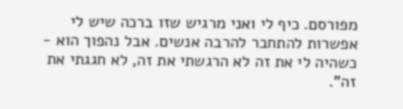מפורסם. כיף לי ואני מרגיש שזו ברכה שיש לי אפשרות להתחבר להרבה אנשים. אבל נהפוך הוא - כשהיה לי את זה לא הרגשתי את זה, לא חגגתי את זה".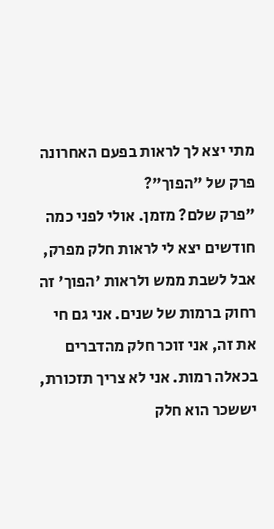מתי יצא לך לראות בפעם האחרונה פרק של "הפוך"?
"פרק שלם? מזמן. אולי לפני כמה חודשים יצא לי לראות חלק מפרק, אבל לשבת ממש ולראות 'הפוך' זה רחוק ברמות של שנים. אני גם חי את זה, אני זוכר חלק מהדברים בכאלה רמות. אני לא צריך תזכורת, יששכר הוא חלק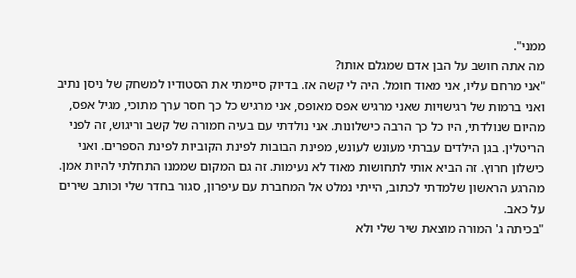ממני".
מה אתה חושב על הבן אדם שמגלם אותו?
"אני מרחם עליו, אני מאוד חומל. היה לי קשה אז. בדיוק סיימתי את הסטודיו למשחק של ניסן נתיב ואני ברמות של רגישויות שאני מרגיש אפס מאופס, אני מרגיש כל כך חסר ערך מתוכי, מגיל אפס, מהיום שנולדתי, היו כל כך הרבה כישלונות. אני נולדתי עם בעיה חמורה של קשב וריגוש, זה לפני הריטלין. בגן הילדים עברתי מעונש לעונש, מפינת הבובות לפינת הקוביות לפינת הספרים. ואני כישלון חרוץ. זה הביא אותי לתחושות מאוד לא נעימות. זה גם המקום שממנו התחלתי להיות אמן. מהרגע הראשון שלמדתי לכתוב, הייתי נמלט אל המחברת עם עיפרון, סגור בחדר שלי וכותב שירים על כאב.
"בכיתה ג' המורה מוצאת שיר שלי ולא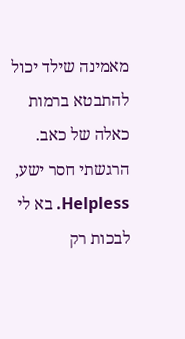מאמינה שילד יכול להתבטא ברמות כאלה של כאב. הרגשתי חסר ישע, Helpless. בא לי לבכות רק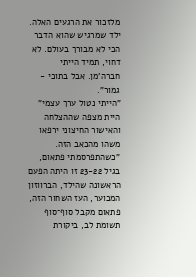מלזכור את הרגעים האלה. ילד שמרגיש שהוא הדבר הכי לא מבורך בעולם. לא דחוי, תמיד הייתי חברה'מן. אבל בתוכי - גמור".
"הייתי נטול ערך עצמי"
היית מצפה שההצלחה והאישור החיצוני ירפאו משהו מהכאב הזה.
"כשהתפרסמתי פתאום, בגיל 23-22 זו היתה הפעם הראשונה שהילד, הברווזון המכוער, העז השחור הזה, פתאום מקבל סוף־סוף תשומת לב, ביקורת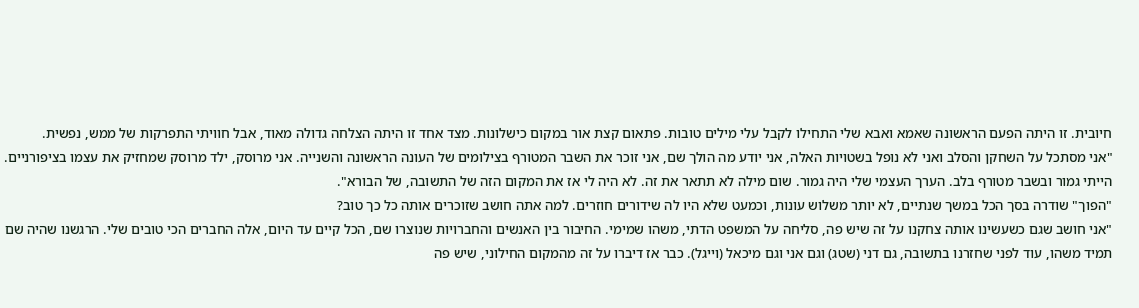חיובית. זו היתה הפעם הראשונה שאמא ואבא שלי התחילו לקבל עלי מילים טובות. פתאום קצת אור במקום כישלונות. מצד אחד זו היתה הצלחה גדולה מאוד, אבל חוויתי התפרקות של ממש, נפשית.
"אני מסתכל על השחקן והסלב ואני לא נופל בשטויות האלה, אני יודע מה הולך שם, אני זוכר את השבר המטורף בצילומים של העונה הראשונה והשנייה. אני מרוסק, ילד מרוסק שמחזיק את עצמו בציפורניים. הייתי גמור ובשבר מטורף בלב. הערך העצמי שלי היה גמור. שום מילה לא תתאר את זה. לא היה לי אז את המקום הזה של התשובה, של הבורא".
"הפוך" שודרה בסך הכל במשך שנתיים, לא יותר משלוש עונות, וכמעט שלא היו לה שידורים חוזרים. למה אתה חושב שזוכרים אותה כל כך טוב?
"אני חושב שגם כשעשינו אותה צחקנו על זה שיש פה, סליחה על המשפט הדתי, משהו שמימי. החיבור בין האנשים והחברויות שנוצרו שם, הכל קיים עד היום, אלה החברים הכי טובים שלי. הרגשנו שהיה שם תמיד משהו, עוד לפני שחזרנו בתשובה, גם דני (שטג) וגם אני וגם מיכאל (וייגל). כבר אז דיברו על זה מהמקום החילוני, שיש פה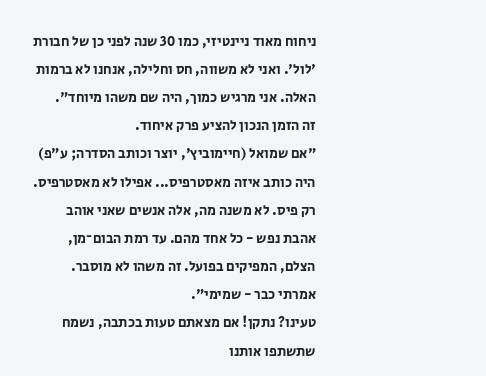ניחוח מאוד ניינטיזי, כמו 30 שנה לפני כן של חבורת 'לול'. ואני לא משווה, חס וחלילה, אנחנו לא ברמות האלה. אני מרגיש כמוך, היה שם משהו מיוחד".
זה הזמן הנכון להציע פרק איחוד.
"אם שמואל (חיימוביץ', יוצר וכותב הסדרה; ע"פ) היה כותב איזה מאסטרפיס... אפילו לא מאסטרפיס. רק פיס. לא משנה מה, אלה אנשים שאני אוהב אהבת נפש - כל אחד מהם. עד רמת הבום־מן, הצלם, המפיקים בפועל. זה משהו לא מוסבר. אמרתי כבר - שמימי".
טעינו? נתקן! אם מצאתם טעות בכתבה, נשמח שתשתפו אותנו